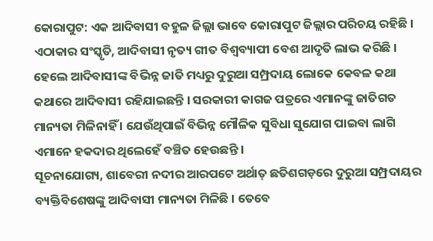କୋରାପୁଟ: ଏକ ଆଦିବାସୀ ବହୁଳ ଜିଲ୍ଲା ଭାବେ କୋରାପୁଟ ଜିଲ୍ଲାର ପରିଚୟ ରହିଛି । ଏଠାକାର ସଂସ୍କୃତି, ଆଦିବାସୀ ନୃତ୍ୟ ଗୀତ ବିଶ୍ବବ୍ୟାପୀ ବେଶ ଆଦୃତି ଲାଭ କରିଛି । ହେଲେ ଆଦିବାସୀଙ୍କ ବିଭିନ୍ନ ଜାତି ମଧ୍ୟରୁ ଦୁରୁଆ ସମ୍ପ୍ରଦାୟ ଲୋକେ କେବଳ କଥା କଥାରେ ଆଦିବାସୀ ରହିଯାଇଛନ୍ତି । ସରକାରୀ କାଗଜ ପତ୍ରରେ ଏମାନଙ୍କୁ ଜାତିଗତ ମାନ୍ୟତା ମିଳିନାହିଁ । ଯେଉଁଥିପାଇଁ ବିଭିନ୍ନ ମୌଳିକ ସୁବିଧା ସୁଯୋଗ ପାଇବା ଲାଗି ଏମାନେ ହକଦାର ଥିଲେହେଁ ବଞ୍ଚିତ ହେଉଛନ୍ତି ।
ସୂଚନାଯୋଗ୍ୟ, ଶାବେରୀ ନଦୀର ଆରପଟେ ଅର୍ଥାତ୍ ଛତିଶଗଡ଼ରେ ଦୁରୁଆ ସମ୍ପ୍ରଦାୟର ବ୍ୟକ୍ତିବିଶେଷଙ୍କୁ ଆଦିବାସୀ ମାନ୍ୟତା ମିଳିଛି । ତେବେ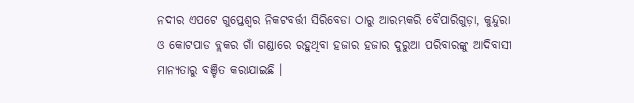ନଦୀର ଏପଟେ ଗୁପ୍ତେଶ୍ବର ନିକଟବର୍ତ୍ତୀ ସିରିବେଡା ଠାରୁ ଆରମ୍ଭକରି ବୈପାରିଗୁଡ଼ା, କୁନ୍ଦୁରା ଓ କୋଟପାଡ ବ୍ଲକର ଗାଁ ଗଣ୍ଡାରେ ରହୁଥିବା ହଜାର ହଜାର ଦୁରୁଆ ପରିବାରଙ୍କୁ ଆଦିବାସୀ ମାନ୍ୟତାରୁ ବଞ୍ଚିତ କରାଯାଇଛି ।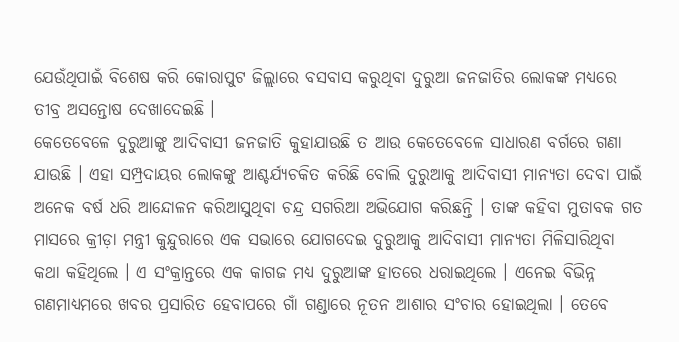ଯେଉଁଥିପାଇଁ ବିଶେଷ କରି କୋରାପୁଟ ଜିଲ୍ଲାରେ ବସବାସ କରୁଥିବା ଦୁରୁଆ ଜନଜାତିର ଲୋକଙ୍କ ମଧ୍ୟରେ ତୀବ୍ର ଅସନ୍ତୋଷ ଦେଖାଦେଇଛି ।
କେତେବେଳେ ଦୁରୁଆଙ୍କୁ ଆଦିବାସୀ ଜନଜାତି କୁହାଯାଉଛି ତ ଆଉ କେତେବେଳେ ସାଧାରଣ ବର୍ଗରେ ଗଣା ଯାଉଛି । ଏହା ସମ୍ପ୍ରଦାୟର ଲୋକଙ୍କୁ ଆଶ୍ଚର୍ଯ୍ୟଚକିତ କରିଛି ବୋଲି ଦୁରୁଆକୁ ଆଦିବାସୀ ମାନ୍ୟତା ଦେବା ପାଇଁ ଅନେକ ବର୍ଷ ଧରି ଆନ୍ଦୋଳନ କରିଆସୁଥିବା ଚନ୍ଦ୍ର ସଗରିଆ ଅଭିଯୋଗ କରିଛନ୍ତି । ତାଙ୍କ କହିବା ମୁତାବକ ଗତ ମାସରେ କ୍ରୀଡ଼ା ମନ୍ତ୍ରୀ କୁନ୍ଦୁରାରେ ଏକ ସଭାରେ ଯୋଗଦେଇ ଦୁରୁଆକୁ ଆଦିବାସୀ ମାନ୍ୟତା ମିଳିସାରିଥିବା କଥା କହିଥିଲେ । ଏ ସଂକ୍ରାନ୍ତରେ ଏକ କାଗଜ ମଧ୍ୟ ଦୁରୁଆଙ୍କ ହାତରେ ଧରାଇଥିଲେ । ଏନେଇ ବିଭିନ୍ନ ଗଣମାଧ୍ୟମରେ ଖବର ପ୍ରସାରିତ ହେବାପରେ ଗାଁ ଗଣ୍ଡାରେ ନୂତନ ଆଶାର ସଂଚାର ହୋଇଥିଲା । ତେବେ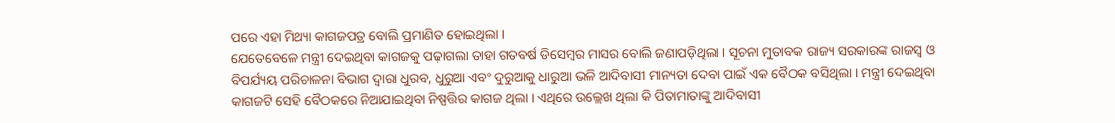ପରେ ଏହା ମିଥ୍ୟା କାଗଜପତ୍ର ବୋଲି ପ୍ରମାଣିତ ହୋଇଥିଲା ।
ଯେତେବେଳେ ମନ୍ତ୍ରୀ ଦେଇଥିବା କାଗଜକୁ ପଢ଼ାଗଲା ତାହା ଗତବର୍ଷ ଡିସେମ୍ବର ମାସର ବୋଲି ଜଣାପଡ଼ିଥିଲା । ସୂଚନା ମୁତାବକ ରାଜ୍ୟ ସରକାରଙ୍କ ରାଜସ୍ବ ଓ ବିପର୍ଯ୍ୟୟ ପରିଚାଳନା ବିଭାଗ ଦ୍ବାରା ଧୁରବ, ଧୁରୁଆ ଏବଂ ଦୁରୁଆକୁ ଧାରୁଆ ଭଳି ଆଦିବାସୀ ମାନ୍ୟତା ଦେବା ପାଇଁ ଏକ ବୈଠକ ବସିଥିଲା । ମନ୍ତ୍ରୀ ଦେଇଥିବା କାଗଜଟି ସେହି ବୈଠକରେ ନିଆଯାଇଥିବା ନିଷ୍ପତ୍ତିର କାଗଜ ଥିଲା । ଏଥିରେ ଉଲ୍ଲେଖ ଥିଲା କି ପିତାମାତାଙ୍କୁ ଆଦିବାସୀ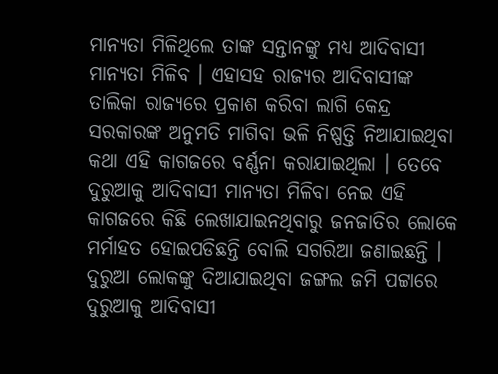ମାନ୍ୟତା ମିଳିଥିଲେ ତାଙ୍କ ସନ୍ତାନଙ୍କୁ ମଧ୍ୟ ଆଦିବାସୀ ମାନ୍ୟତା ମିଳିବ । ଏହାସହ ରାଜ୍ୟର ଆଦିବାସୀଙ୍କ ତାଲିକା ରାଜ୍ୟରେ ପ୍ରକାଶ କରିବା ଲାଗି କେନ୍ଦ୍ର ସରକାରଙ୍କ ଅନୁମତି ମାଗିବା ଭଳି ନିଷ୍ପତ୍ତି ନିଆଯାଇଥିବା କଥା ଏହି କାଗଜରେ ବର୍ଣ୍ଣନା କରାଯାଇଥିଲା । ତେବେ ଦୁରୁଆକୁ ଆଦିବାସୀ ମାନ୍ୟତା ମିଳିବା ନେଇ ଏହି କାଗଜରେ କିଛି ଲେଖାଯାଇନଥିବାରୁ ଜନଜାତିର ଲୋକେ ମର୍ମାହତ ହୋଇପଡିଛନ୍ତି ବୋଲି ସଗରିଆ ଜଣାଇଛନ୍ତି । ଦୁରୁଆ ଲୋକଙ୍କୁ ଦିଆଯାଇଥିବା ଜଙ୍ଗଲ ଜମି ପଟ୍ଟାରେ ଦୁରୁଆକୁ ଆଦିବାସୀ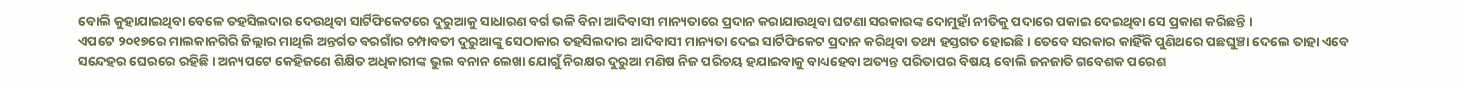ବୋଲି କୁହାଯାଇଥିବା ବେଳେ ତହସିଲଦାର ଦେଉଥିବା ସାର୍ଟିଫିକେଟରେ ଦୁରୁଆକୁ ସାଧାରଣ ବର୍ଗ ଭଳି ବିନା ଆଦିବାସୀ ମାନ୍ୟତାରେ ପ୍ରଦାନ କରାଯାଉଥିବା ଘଟଣା ସରକାରଙ୍କ ଦୋମୁହାଁ ନୀତିକୁ ପଦାରେ ପକାଇ ଦେଇଥିବା ସେ ପ୍ରକାଶ କରିଛନ୍ତି ।
ଏପଟେ ୨୦୧୭ରେ ମାଲକାନଗିରି ଜିଲ୍ଲାର ମାଥିଲି ଅନ୍ତର୍ଗତ ବରଗାଁର ଚମ୍ପାବତୀ ଦୁରୁଆଙ୍କୁ ସେଠାକାର ତହସିଲଦାର ଆଦିବାସୀ ମାନ୍ୟତା ଦେଇ ସାର୍ଟିଫିକେଟ ପ୍ରଦାନ କରିଥିବା ତଥ୍ୟ ହସ୍ତଗତ ହୋଇଛି । ତେବେ ସରକାର କାହିଁକି ପୁଣିଥରେ ପଛଘୁଞ୍ଚା ଦେଲେ ତାହା ଏବେ ସନ୍ଦେହର ଘେରରେ ରହିଛି । ଅନ୍ୟପଟେ କେହିଜଣେ ଶିକ୍ଷିତ ଅଧିକାରୀଙ୍କ ଭୁଲ ବନାନ ଲେଖା ଯୋଗୁଁ ନିରକ୍ଷର ଦୁରୁଆ ମଣିଷ ନିଜ ପରିଚୟ ହଯାଇବାକୁ ବାଧ୍ୟହେବା ଅତ୍ୟନ୍ତ ପରିତାପର ବିଷୟ ବୋଲି ଜନଜାତି ଗବେଶକ ପରେଶ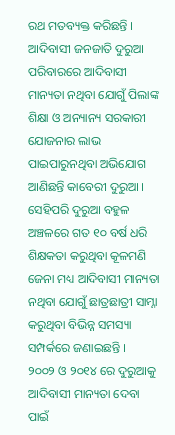ରଥ ମତବ୍ୟକ୍ତ କରିଛନ୍ତି । ଆଦିବାସୀ ଜନଜାତି ଦୁରୁଆ ପରିବାରରେ ଆଦିବାସୀ ମାନ୍ୟତା ନଥିବା ଯୋଗୁଁ ପିଲାଙ୍କ ଶିକ୍ଷା ଓ ଅନ୍ୟାନ୍ୟ ସରକାରୀ ଯୋଜନାର ଲାଭ ପାଇପାରୁନଥିବା ଅଭିଯୋଗ ଆଣିଛନ୍ତି କାବେରୀ ଦୁରୁଆ । ସେହିପରି ଦୁରୁଆ ବହୁଳ ଅଞ୍ଚଳରେ ଗତ ୧୦ ବର୍ଷ ଧରି ଶିକ୍ଷକତା କରୁଥିବା କୂଳମଣି ଜେନା ମଧ୍ୟ ଆଦିବାସୀ ମାନ୍ୟତା ନଥିବା ଯୋଗୁଁ ଛାତ୍ରଛାତ୍ରୀ ସାମ୍ନା କରୁଥିବା ବିଭିନ୍ନ ସମସ୍ୟା ସମ୍ପର୍କରେ ଜଣାଇଛନ୍ତି ।
୨୦୦୨ ଓ ୨୦୧୪ ରେ ଦୁରୁଆକୁ ଆଦିବାସୀ ମାନ୍ୟତା ଦେବା ପାଇଁ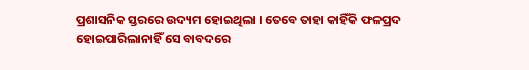ପ୍ରଶାସନିକ ସ୍ତରରେ ଉଦ୍ୟମ ହୋଇଥିଲା । ତେବେ ତାହା କାହିଁକି ଫଳପ୍ରଦ ହୋଇପାରିଲାନାହିଁ ସେ ବାବଦରେ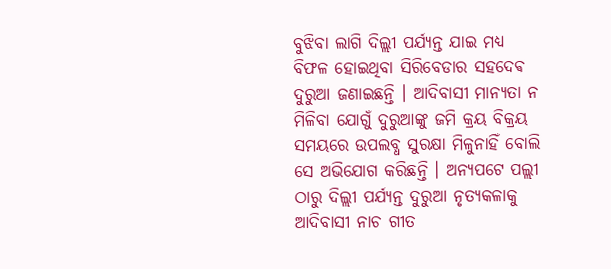ବୁଝିବା ଲାଗି ଦିଲ୍ଲୀ ପର୍ଯ୍ୟନ୍ତ ଯାଇ ମଧ୍ୟ ବିଫଳ ହୋଇଥିବା ସିରିବେଡାର ସହଦେଵ ଦୁରୁଆ ଜଣାଇଛନ୍ତି । ଆଦିବାସୀ ମାନ୍ୟତା ନ ମିଳିବା ଯୋଗୁଁ ଦୁରୁଆଙ୍କୁ ଜମି କ୍ରୟ ବିକ୍ରୟ ସମୟରେ ଉପଲବ୍ଧ ସୁରକ୍ଷା ମିଳୁନାହିଁ ବୋଲି ସେ ଅଭିଯୋଗ କରିଛନ୍ତି । ଅନ୍ୟପଟେ ପଲ୍ଲୀ ଠାରୁ ଦିଲ୍ଲୀ ପର୍ଯ୍ୟନ୍ତ ଦୁରୁଆ ନୃତ୍ୟକଳାକୁ ଆଦିବାସୀ ନାଚ ଗୀତ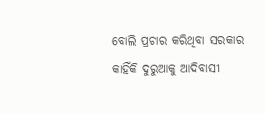ବୋଲି ପ୍ରଚାର କରିଥିବା ସରକାର କାହିଁକି ଦୁରୁଆକୁ ଆଦିବାସୀ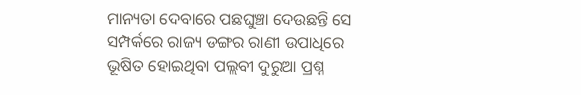ମାନ୍ୟତା ଦେବାରେ ପଛଘୁଞ୍ଚା ଦେଉଛନ୍ତି ସେ ସମ୍ପର୍କରେ ରାଜ୍ୟ ଡଙ୍ଗର ରାଣୀ ଉପାଧିରେ ଭୂଷିତ ହୋଇଥିବା ପଲ୍ଲବୀ ଦୁରୁଆ ପ୍ରଶ୍ନ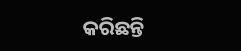କରିଛନ୍ତି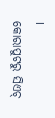।
କୋରାପୁଟରୁ ସିଏଚ୍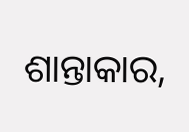ଶାନ୍ତାକାର,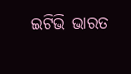ଇଟିଭି ଭାରତ